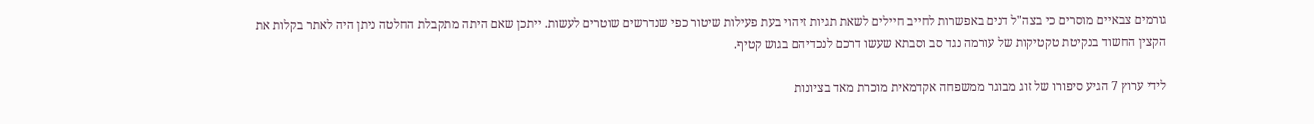גורמים צבאיים מוסרים כי בצה"ל דנים באפשרות לחייב חיילים לשאת תגיות זיהוי בעת פעילות שיטור כפי שנדרשים שוטרים לעשות. ייתכן שאם היתה מתקבלת החלטה ניתן היה לאתר בקלות את הקצין החשוד בנקיטת טקטיקות של עורמה נגד סב וסבתא שעשו דרכם לנכדיהם בגוש קטיף.

לידי ערוץ 7 הגיע סיפורו של זוג מבוגר ממשפחה אקדמאית מוכרת מאד בציונות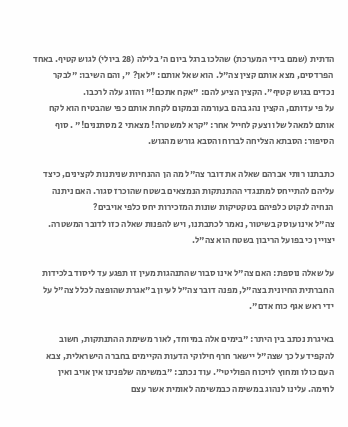הדתית (שמם בידי המערכת) שהלכו ברגל ביום ה' בלילה (28 ביולי) לגוש קטיף. באחד הפרדסים, מצא אותם קצין צה"ל. הוא שאל אותם: "לאן? ", והם השיבו: "לבקר נכדים בגוש קטיף". הקצין הציע להם: "אקח אתכם!" והזוג עלה לרכבו.
על פי עדותם, הקצין נהג בהם בעורמה ובמקום לקחת אותם כפי שהבטיח הוא לקח אותם למאהל שלו וצעק לחייל אחר: "קרא למשטרה! מצאתי 2 מסתננים!" . סוף הסיפור: הסבתא הצליחה לברוח והסבא גורש מהגוש.

כתבתנו רותי אברהם שאלה את דובר צה"ל מה הן ההנחיות שניתנות לקצינים, כיצד עליהם להתייחס למתנגדי ההתנתקות הנמצאים בשטח שהוכרז סגור. האם ניתנה הנחיה לנקוט כלפיהם בטקטיקות שונות המזכירות יחס כלפי אויבים?
צה"ל אינו עוסק בשיטור, נאמר לכתבתנו, ויש להפנות שאלה כזו לדובר המשטרה. יצויין כי בפועל הריבון בשטח הוא צה"ל.

על שאלה נוספת: האם צה"ל אינו סבור שהתנהגות מעין זו תפגע עד ליסוד בלכידות החברתית החיונית בצה"ל, מפנה דובר צה"ל לעיון ב"אגרת שהופצה לכלל צה"ל על ידי ראש אגף כוח אדם".

באיגרת נכתב בין היתר: "בימים אלה במיוחד, לאור משימת ההתנתקות, חשוב להקפיד על כך שצה"ל יישאר חרף חילוקי הדעות הקיימים בחברה הישראלית, צבא העם כולו ומחוץ לויכוח הפוליטי". עוד נכתב: "במשימה שלפנינו אין אויב ואין לחימה. עלינו לנהוג במשימה כבמשימה לאומית אשר עצם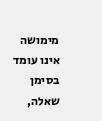מימושה אינו עומד בסימן שאלה,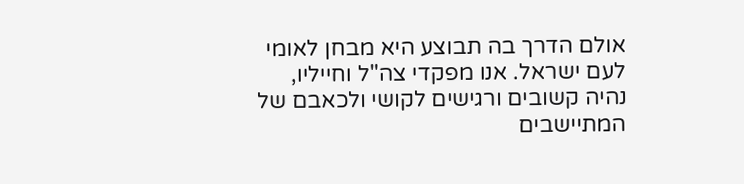אולם הדרך בה תבוצע היא מבחן לאומי לעם ישראל. אנו מפקדי צה"ל וחייליו, נהיה קשובים ורגישים לקושי ולכאבם של המתיישבים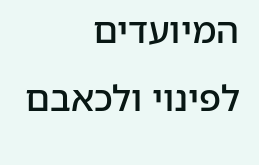המיועדים לפינוי ולכאבם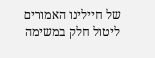של חיילינו האמורים ליטול חלק במשימה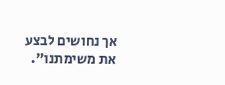אך נחושים לבצע את משימתנו".